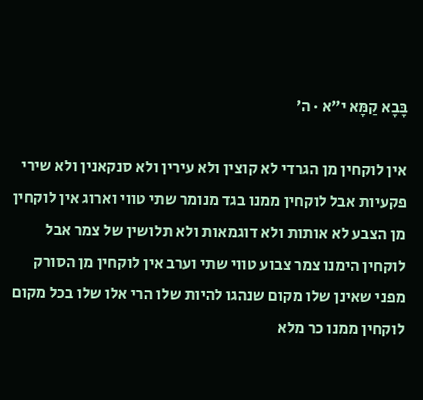בָּבָא קַמָּא י״א · ה׳

אין לוקחין מן הגרדי לא קוצין ולא עירין ולא סנקאנין ולא שירי פקעיות אבל לוקחין ממנו בגד מנומר שתי טווי וארוג אין לוקחין מן הצבע לא אותות ולא דוגמאות ולא תלושין של צמר אבל לוקחין הימנו צמר צבוע טווי שתי וערב אין לוקחין מן הסורק מפני שאינן שלו מקום שנהגו להיות שלו הרי אלו שלו בכל מקום לוקחין ממנו כר מלא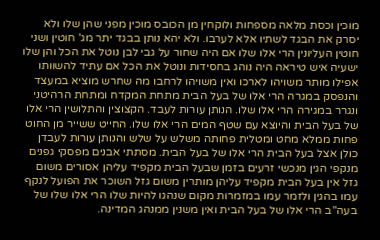מוכין וכסת מלאה מספחות ולוקחין מן הכובס מוכין מפני שהן שלו ולא יסרק את הבגד לשתיו אלא לערבו. ולא יהא נותן בבגד יתר מג' חוטין ושני חוטין העליונין הרי אלו שלו אם היה שחור על גבי לבן נוטל את הכל והן שלו ישעיה איש טיראה היה נוהג בחסידות ונוטל את הכל אם עתיד להשוותו אפילו מותר משויהו לארכו ואין משויהו לרחבו מה שחרש מוציא במעצד והנפסק במגרה הרי אלו של בעל הבית מתחת המקדח ומתחת הרהיטני ונגרר במגירה הרי אלו שלו. הנותן עורות לעבד. הקצוצין והתלושין הרי אלו של בעל הבית והיוצא עם שטף המים הרי אלו שלו. החייט ששייר מן החוט פחות ממלא מחט ומטלית פחותה משלש על שלש והנותן עורות לעבדן כולן אצל בעל הבית הרי אלו של בעל הבית. מסתתי אבנים מפסקי גפנים מנקפי הגין מנכשי זרעים בזמן שבעל הבית מקפיד עליהן אסורים משום גזל אין בעל הבית מקפיד עליהן מותרין משום גזל השוכר את הפועל לנקף עמו בהגין ולזמר עמו במזמרות מקום שנהגו להיות שלו הרי אלו שלו של בעה"ב הרי אלו של בעל הבית ואין משנין ממנהג המדינה.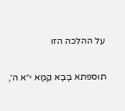על ההלכה הזו

תוספתא בָּבָא קַמָּא י״א ה׳,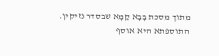מתוך מסכת בָּבָא קַמָּא שבסדר נזיקין. התוספתא היא אוסף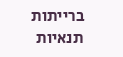ברייתות תנאיות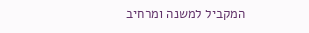המקביל למשנה ומרחיב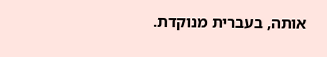אותה, בעברית מנוקדת.